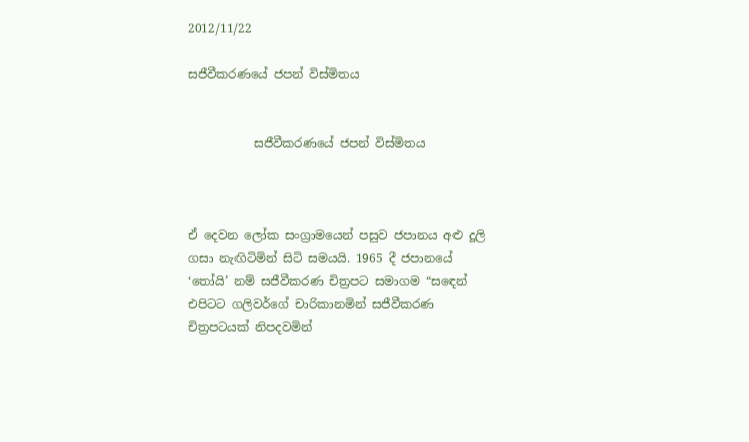2012/11/22

සජීවීකරණයේ ජපන් විස්මිතය


           සජීවීකරණයේ ජපන් විස්මිතය



ඒ දෙවන ලෝක සංග්‍රාමයෙන් පසුව ජපානය අළු දූලි ගසා නැඟිටිමින් සිටි සමයයි. 1965 දී ජපානයේ ‘තෝයි’ නම් සජීවීකරණ චිත්‍රපට සමාගම “සඳෙන් එපිටට ගලිවර්ගේ චාරිකානමින් සජීවීකරණ චිත්‍රපටයක් නිපදවමින්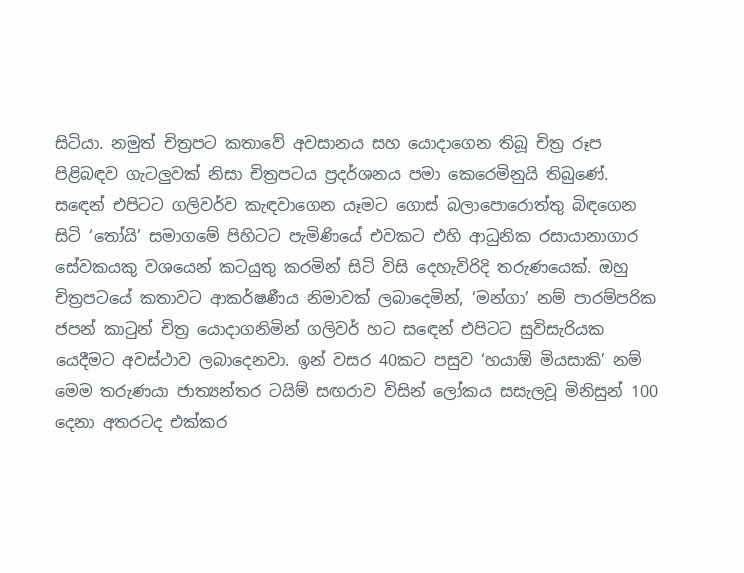සිටියා. නමුත් චිත්‍රපට කතාවේ අවසානය සහ යොදාගෙන තිබූ චිත්‍ර රූප පිළිබඳව ගැටලුවක් නිසා චිත්‍රපටය ප්‍රදර්ශනය පමා කෙරෙමිනුයි තිබුණේ. සඳෙන් එපිටට ගලිවර්ව කැඳවාගෙන යෑමට ගොස් බලාපොරොත්තු බිඳගෙන සිටි ‘තෝයි’ සමාගමේ පිහිටට පැමිණියේ එවකට එහි ආධුනික රසායානාගාර සේවකයකු වශයෙන් කටයුතු කරමින් සිටි විසි දෙහැවිරිදි තරුණයෙක්. ඔහු චිත්‍රපටයේ කතාවට ආකර්ෂණීය නිමාවක් ලබාදෙමින්, ‘මන්ගා’ නම් පාරම්පරික ජපන් කාටුන් චිත්‍ර යොදාගනිමින් ගලිවර් හට සඳෙන් එපිටට සුවිසැරියක යෙදීමට අවස්ථාව ලබාදෙනවා. ඉන් වසර 40කට පසුව ‘හයාඕ මියසාකි’ නම් මෙම තරුණයා ජාත්‍යන්තර ටයිම් සඟරාව විසින් ලෝකය සසැලවූ මිනිසුන් 100 දෙනා අතරටද එක්කර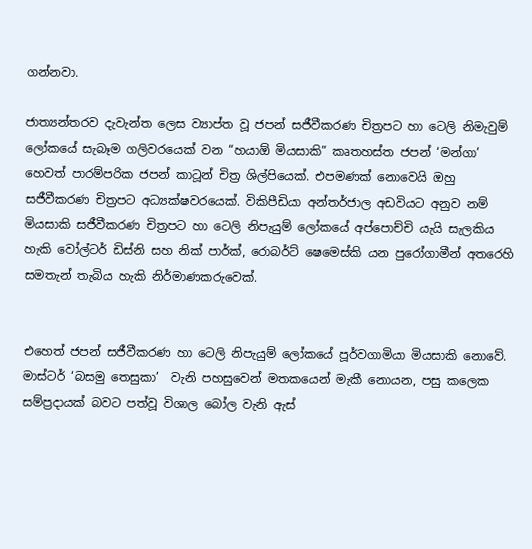ගන්නවා.

ජාත්‍යන්තරව දැවැන්ත ලෙස ව්‍යාප්ත වූ ජපන් සජීවීකරණ චිත්‍රපට හා ටෙලි නිමැවුම් ලෝකයේ සැබෑම ගලිවරයෙක් වන “හයාඕ මියසාකි” කෘතහස්ත ජපන් ‘මන්ගා’ හෙවත් පාරම්පරික ජපන් කාටූන් චිත්‍ර ශිල්පියෙක්. එපමණක් නොවෙයි ඔහු සජීවීකරණ චිත්‍රපට අධ්‍යක්ෂවරයෙක්. විකිපීඩියා අන්තර්ජාල අඩවියට අනුව නම් මියසාකි සජීවීකරණ චිත්‍රපට හා ටෙලි නිපැයුම් ලෝකයේ අප්පොච්චි යැයි සැලකිය හැකි වෝල්ටර් ඩිස්නි සහ නික් පාර්ක්, රොබර්ට් ෂෙමෙස්කි යන පුරෝගාමීන් අතරෙහි සමතැන් තැබිය හැකි නිර්මාණකරුවෙක්.


එහෙත් ජපන් සජීවීකරණ හා ටෙලි නිපැයුම් ලෝකයේ පූර්වගාමියා මියසාකි නොවේ. මාස්ටර් ‘බසමු තෙසුකා’  වැනි පහසුවෙන් මතකයෙන් මැකී නොයන, පසු කලෙක සම්ප්‍රදායක් බවට පත්වූ විශාල බෝල වැනි ඇස්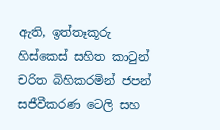ඇති, ඉත්තෑකූරු හිස්කෙස් සහිත කාටුන් චරිත බිහිකරමින් ජපන් සජීවීකරණ ටෙලි සහ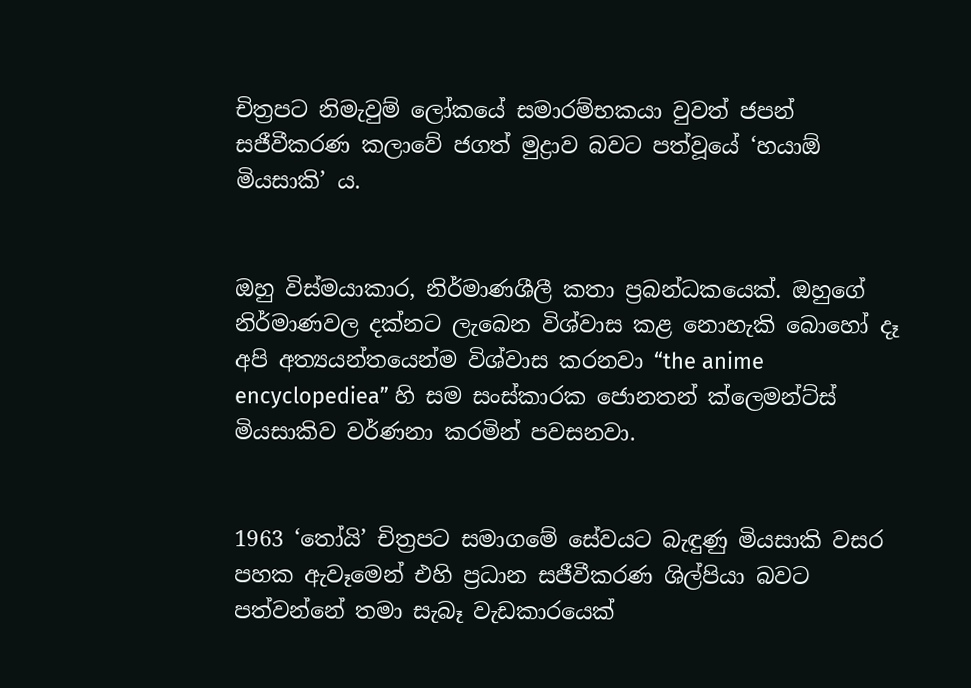චිත්‍රපට නිමැවුම් ලෝකයේ සමාරම්භකයා වුවත් ජපන් සජීවීකරණ කලාවේ ජගත් මුද්‍රාව බවට පත්වූයේ ‘හයාඕ මියසාකි’ ය.


ඔහු විස්මයාකාර, නිර්මාණශීලී කතා ප්‍රබන්ධකයෙක්. ඔහුගේ නිර්මාණවල දක්නට ලැබෙන විශ්වාස කළ නොහැකි බොහෝ දෑ අපි අත්‍යයන්තයෙන්ම විශ්වාස කරනවා “the anime encyclopediea” හි සම සංස්කාරක ජොනතන් ක්ලෙමන්ට්ස් මියසාකිව වර්ණනා කරමින් පවසනවා.


1963 ‘තෝයි’ චිත්‍රපට සමාගමේ සේවයට බැඳුණු මියසාකි වසර පහක ඇවෑමෙන් එහි ප්‍රධාන සජීවීකරණ ශිල්පියා බවට පත්වන්නේ තමා සැබෑ වැඩකාරයෙක්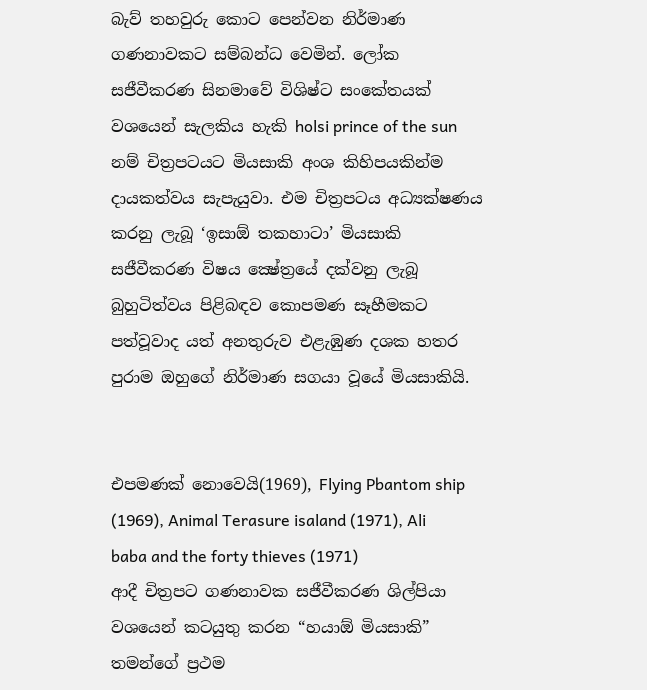බැව් තහවුරු කොට පෙන්වන නිර්මාණ ගණනාවකට සම්බන්ධ වෙමින්. ලෝක සජීවීකරණ සිනමාවේ විශිෂ්ට සංකේතයක් වශයෙන් සැලකිය හැකි holsi prince of the sun   නම් චිත්‍රපටයට මියසාකි අංශ කිහිපයකින්ම දායකත්වය සැපැයුවා. එම චිත්‍රපටය අධ්‍යක්ෂණය කරනු ලැබූ ‘ඉසාඕ තකහාටා’ මියසාකි සජීවීකරණ විෂය ක්‍ෂේත්‍රයේ දක්වනු ලැබූ බුහුටිත්වය පිළිබඳව කොපමණ සෑහීමකට පත්වූවාද යත් අනතුරුව එළැඹුණ දශක හතර පුරාම ඔහුගේ නිර්මාණ සගයා වූයේ මියසාකියි.


එපමණක් නොවෙයි(1969), Flying Pbantom ship (1969), Animal Terasure isaland (1971), Ali baba and the forty thieves (1971)
ආදී චිත්‍රපට ගණනාවක සජීවීකරණ ශිල්පියා වශයෙන් කටයුතු කරන “හයාඕ මියසාකි” තමන්ගේ ප්‍රථම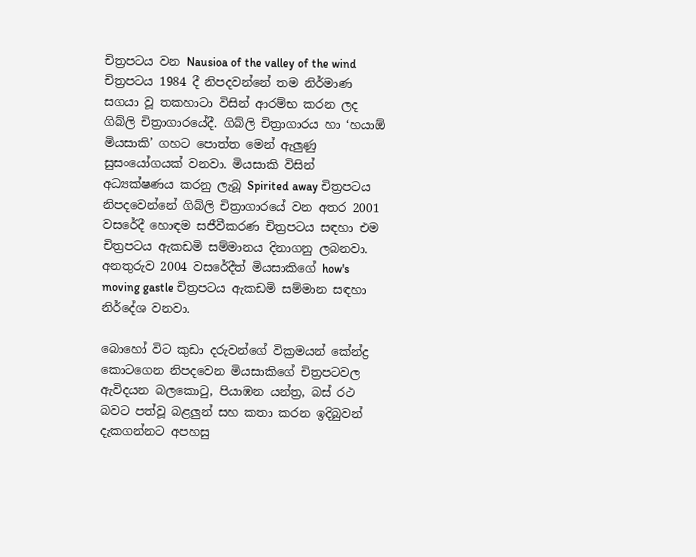චිත්‍රපටය වන Nausioa of the valley of the wind  චිත්‍රපටය 1984 දී නිපදවන්නේ තම නිර්මාණ සගයා වූ තකහාටා විසින් ආරම්භ කරන ලද ගිබ්ලි චිත්‍රාගාරයේදී. ගිබ්ලි චිත්‍රාගාරය හා ‘හයාඕ මියසාකි’ ගහට පොත්ත මෙන් ඇලුණු සුසංයෝගයක් වනවා. මියසාකි විසින් අධ්‍යක්ෂණය කරනු ලැබූ Spirited away චිත්‍රපටය නිපදවෙන්නේ ගිබ්ලි චිත්‍රාගාරයේ වන අතර 2001 වසරේදී හොඳම සජීවීකරණ චිත්‍රපටය සඳහා එම චිත්‍රපටය ඇකඩමි සම්මානය දිනාගනු ලබනවා. අනතුරුව 2004 වසරේදීත් මියසාකිගේ how's moving gastle චිත්‍රපටය ඇකඩමි සම්මාන සඳහා නිර්දේශ වනවා.

බොහෝ විට කුඩා දරුවන්ගේ වික්‍රමයන් කේන්ද්‍ර කොටගෙන නිපදවෙන මියසාකිගේ චිත්‍රපටවල ඇවිදයන බලකොටු, පියාඹන යන්ත්‍ර, බස් රථ බවට පත්වූ බළලුන් සහ කතා කරන ඉදිබුවන් දැකගන්නට අපහසු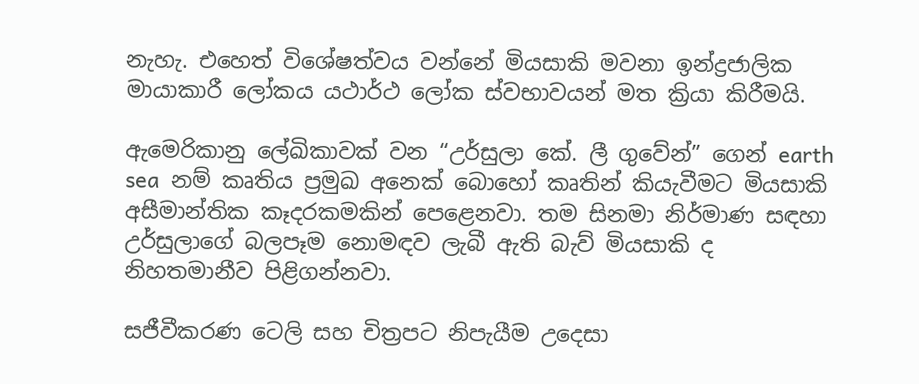නැහැ. එහෙත් විශේෂත්වය වන්නේ මියසාකි මවනා ඉන්ද්‍රජාලික මායාකාරී ලෝකය යථාර්ථ ලෝක ස්වභාවයන් මත ක්‍රියා කිරීමයි.

ඇමෙරිකානු ලේඛිකාවක් වන “උර්සුලා කේ. ලී ගුවේන්” ගෙන් earth sea  නම් කෘතිය ප්‍රමුඛ අනෙක් බොහෝ කෘතින් කියැවීමට මියසාකි අසීමාන්තික කෑදරකමකින් පෙළෙනවා. තම සිනමා නිර්මාණ සඳහා උර්සුලාගේ බලපෑම නොමඳව ලැබී ඇති බැව් මියසාකි ද නිහතමානීව පිළිගන්නවා.

සජීවීකරණ ටෙලි සහ චිත්‍රපට නිපැයීම උදෙසා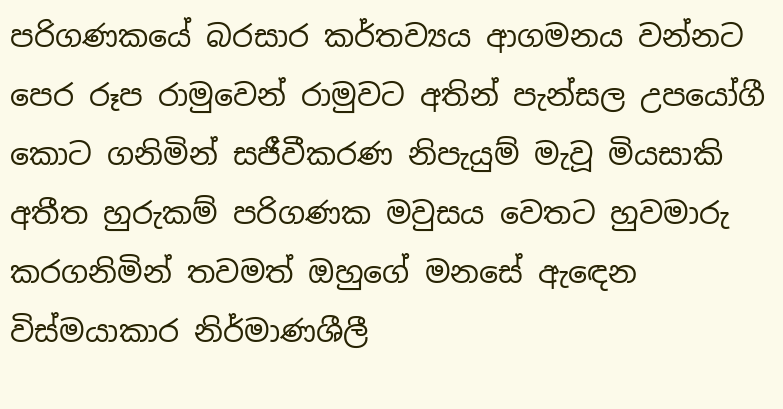පරිගණකයේ බරසාර කර්තව්‍යය ආගමනය වන්නට පෙර රූප රාමුවෙන් රාමුවට අතින් පැන්සල උපයෝගී කොට ගනිමින් සජීවීකරණ නිපැයුම් මැවූ මියසාකි අතීත හුරුකම් පරිගණක මවුසය වෙතට හුවමාරු කරගනිමින් තවමත් ඔහුගේ මනසේ ඇඳෙන විස්මයාකාර නිර්මාණශීලී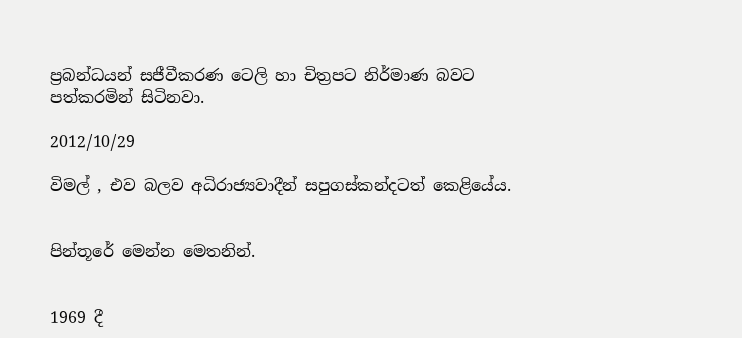ප්‍රබන්ධයන් සජීවීකරණ ටෙලි හා චිත්‍රපට නිර්මාණ බවට පත්කරමින් සිටිනවා.

2012/10/29

විමල් , එව බලව අධිරාජ්‍යවාදීන් සපුගස්කන්දටත් කෙළියේය.


පින්තූරේ මෙන්න මෙතනින්.


1969 දී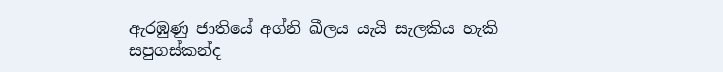ඇරඹුණු ජාතියේ අග්නි ඛීලය යැයි සැලකිය හැකි සපුගස්කන්ද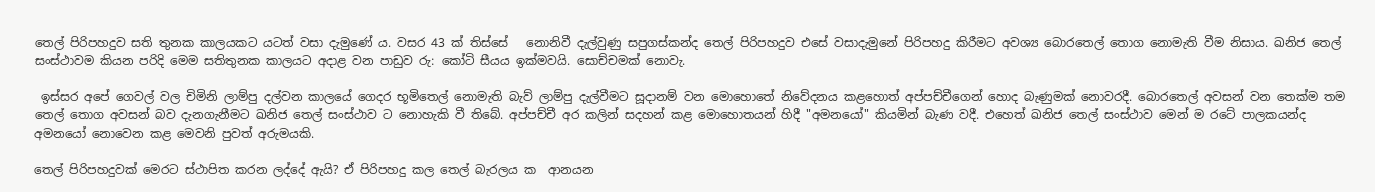තෙල් පිරිපහදුව සති තුනක කාලයකට යටත් වසා දැමුණේ ය. වසර 43 ක් තිස්සේ   නොනිවී දැල්වුණු සපුගස්කන්ද තෙල් පිරිපහදුව එසේ වසාදැමුනේ පිරිපහදු කිරීමට අවශ්‍ය බොරතෙල් තොග නොමැති වීම නිසාය. ඛනිජ තෙල් සංස්ථාවම කියන පරිදි මෙම සතිතුනක කාලයට අදාළ වන පාඩුව රු: කෝටි සීයය ඉක්මවයි. සොච්චමක් නොවැ.

 ඉස්සර අපේ ගෙවල් වල චිමිනි ලාම්පු දල්වන කාලයේ ගෙදර භූමිතෙල් නොමැති බැව් ලාම්පු දැල්වීමට සූදානම් වන මොහොතේ නිවේදනය කළහොත් අප්පච්චීගෙන් හොද බැණුමක් නොවරදී. බොරතෙල් අවසන් වන තෙක්ම තම තෙල් තොග අවසන් බව දැනගැනීමට ඛනිජ තෙල් සංස්ථාව ට නොහැකි වී තිබේ. අප්පච්චී අර කලින් සදහන් කළ මොහොතයන් හිදී "අමනයෝ" කියමින් බැණ වදී. එහෙත් ඛනිජ තෙල් සංස්ථාව මෙන් ම රටේ පාලකයන්ද අමනයෝ නොවෙන කළ මෙවනි පුවත් අරුමයකි.

තෙල් පිරිපහදුවක් මෙරට ස්ථාපිත කරන ලද්දේ ඇයි? ඒ පිරිපහදු කල තෙල් බැරලය ක  ආනයන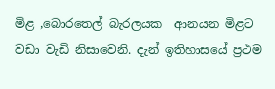මිළ ,බොරතෙල් බැරලයක  ආනයන මිළට වඩා වැඩි නිසාවෙනි. දැන් ඉතිහාසයේ ප්‍රථම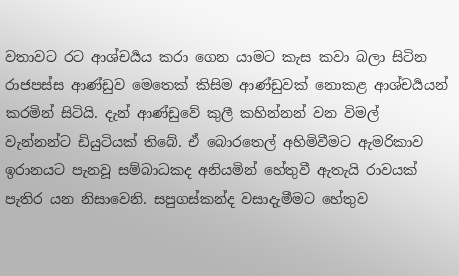වතාවට රට ආශ්චර්‍යය කරා ගෙන යාමට කැස කවා බලා සිටින රාජපස්ස ආණ්ඩුව මෙතෙක් කිසිම ආණ්ඩුවක් නොකළ ආශ්චර්‍යයන් කරමින් සිටියි. දැන් ආණ්ඩුවේ කුලී කහින්නන් වන විමල් වැන්නන්ට ඩියුටියක් තිබේ. ඒ බොරතෙල් අහිමිවීමට ඇමරිකාව ඉරානයට පැනවූ සම්බාධකද අනියමින් හේතුවී ඇතැයි රාවයක් පැතිර යන නිසාවෙනි. සපුගස්කන්ද වසාදැමීමට හේතුව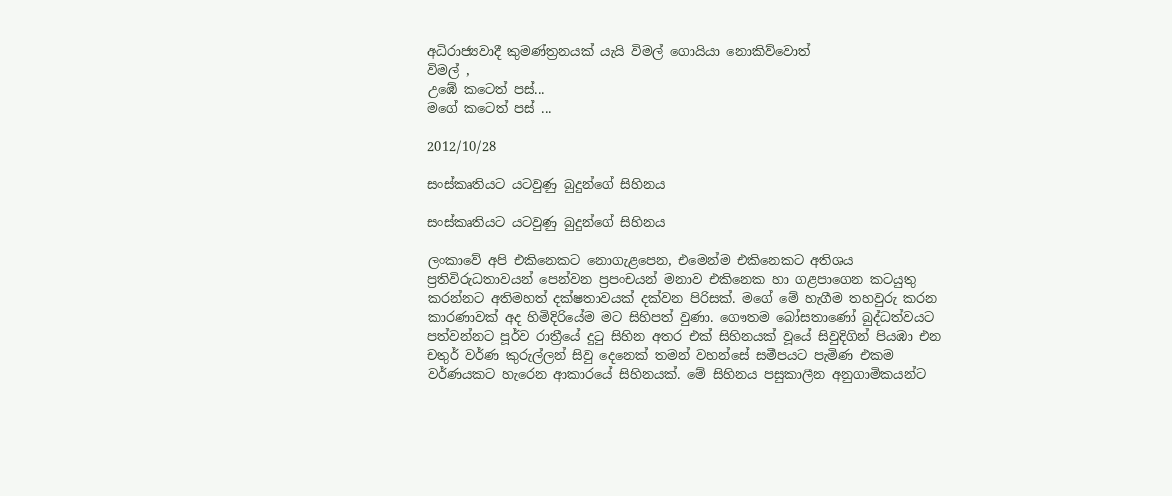අධිරාජ්‍යවාදී කුමණ්ත්‍රනයක් යැයි විමල් ගොයියා නොකිව්වොත්
විමල් ,
උඹේ කටෙත් පස්...
මගේ කටෙත් පස් ...

2012/10/28

සංස්කෘතියට යටවුණු බුදුන්ගේ සිහිනය

සංස්කෘතියට යටවුණු බුදුන්ගේ සිහිනය

ලංකාවේ අපි එකිනෙකට නොගැළපෙන, එමෙන්ම එකිනෙකට අතිශය ප්‍රතිවිරුධතාවයන් පෙන්වන ප්‍රපංචයන් මනාව එකිනෙක හා ගළපාගෙන කටයුතු කරන්නට අතිමහත් දක්ෂතාවයක් දක්වන පිරිසක්. මගේ මේ හැගීම තහවුරු කරන  කාරණාවක් අද හිමිදිරියේම මට සිහිපත් වුණා. ගෞතම බෝසතාණෝ බුද්ධත්වයට පත්වන්නට පූර්ව රාත්‍රීයේ දුටු සිහින අතර එක් සිහිනයක් වූයේ සිවුදිගින් පියඹා එන චතුර් වර්ණ කුරුල්ලන් සිවු දෙනෙක් තමන් වහන්සේ සමීපයට පැමිණ එකම වර්ණයකට හැරෙන ආකාරයේ සිහිනයක්. මේ සිහිනය පසුකාලීන අනුගාමිකයන්ට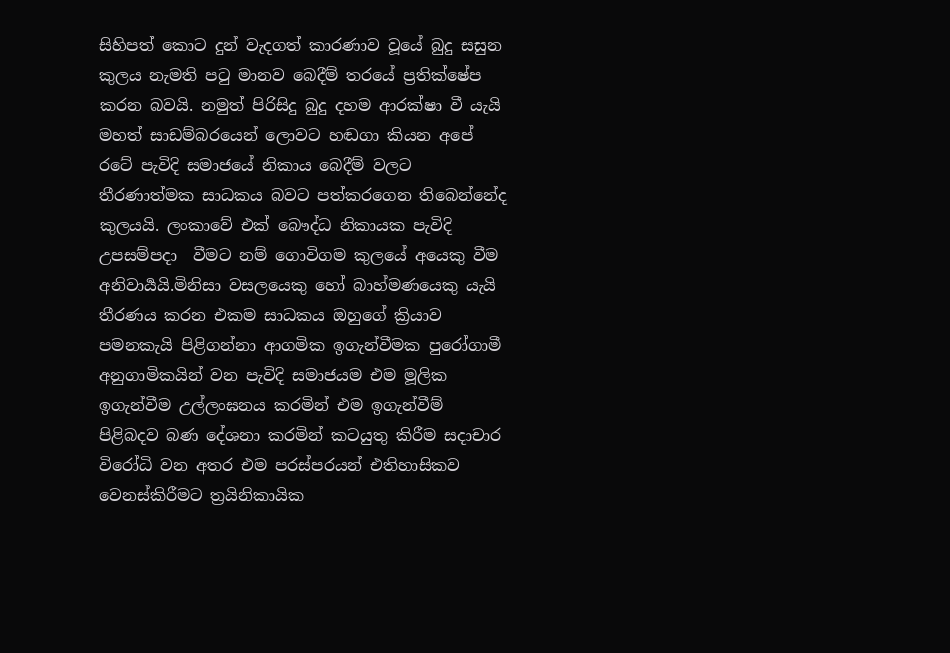සිහිපත් කොට දුන් වැදගත් කාරණාව වූයේ බුදු සසුන කුලය නැමති පටු මානව බෙදීම් තරයේ ප්‍රතික්ෂේප කරන බවයි. නමුත් පිරිසිදු බුදු දහම ආරක්ෂා වී යැයි මහත් සාඩම්බරයෙන් ලොවට හඬගා කියන අපේ රටේ පැවිදි සමාජයේ නිකාය බෙදීම් වලට තීරණාත්මක සාධකය බවට පත්කරගෙන තිබෙන්නේද කුලයයි. ලංකාවේ එක් බෞද්ධ නිකායක පැවිදි උපසම්පදා  වීමට නම් ගොවිගම කුලයේ අයෙකු වීම අනිවාර්‍යයි.මිනිසා වසලයෙකු හෝ බාහ්මණයෙකු යැයි තීරණය කරන එකම සාධකය ඔහුගේ ක්‍රියාව පමනකැයි පිළිගන්නා ආගමික ඉගැන්වීමක පුරෝගාමී අනුගාමිකයින් වන පැවිදි සමාජයම එම මූලික ඉගැන්වීම උල්ලංඝනය කරමින් එම ඉගැන්වීම් පිළිබදව බණ දේශනා කරමින් කටයුතු කිරීම සදාචාර විරෝධි වන අතර එම පරස්පරයන් එතිහාසිකව වෙනස්කිරීමට ත්‍රයිනිකායික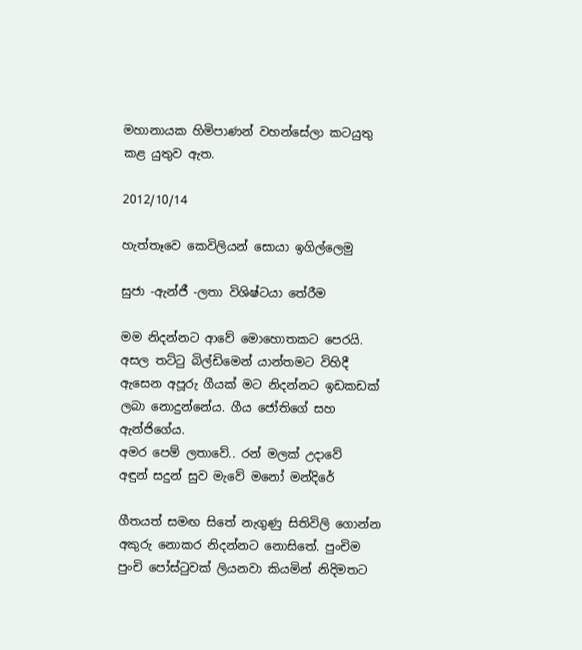මහානායක හිමිපාණන් වහන්සේලා කටයුතු කළ යුතුව ඇත.

2012/10/14

හැත්තෑවෙ කෙවිලියන් සොයා ඉගිල්ලෙමු

සුජා -ඇන්ජී -ලතා විශිෂ්ටයා තේරීම

මම නිදන්නට ආවේ මොහොතකට පෙරයි. අසල තට්ටු බිල්ඩිමෙන් යාන්තමට විහිදී ඇසෙන අපූරු ගීයක් මට නිදන්නට ඉඩකඩක් ලබා නොදුන්නේය. ගීය ජෝතිගේ සහ ඇන්ජිගේය.
අමර පෙම් ලතාවේ.. රන් මලක් උදාවේ
අඳුන් සදුන් සුව මැවේ මනෝ මන්දිරේ

ගීතයත් සමඟ සිතේ නැගුණු සිතිවිලි ගොන්න අකුරු නොකර නිදන්නට නොසිතේ. පුංචිම පුංචි පෝස්ටුවක් ලියනවා කියමින් නිදිමතට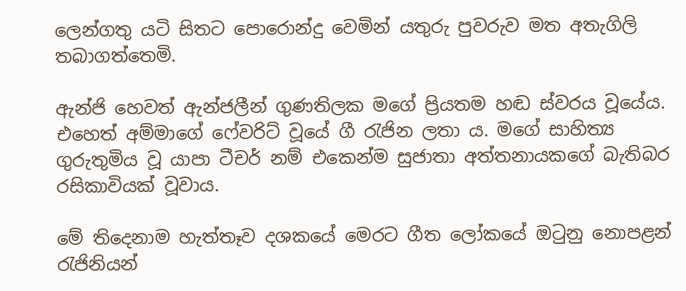ලෙන්ගතු යටි සිතට පොරොන්දු වෙමින් යතුරු පුවරුව මත අතැගිලි තබාගත්තෙමි.

ඇන්ජි හෙවත් ඇන්ජලීන් ගුණතිලක මගේ ප්‍රියතම හඬ ස්වරය වූයේය. එහෙත් අම්මාගේ ෆේවරිට් වූයේ ගී රැජින ලතා ය. මගේ සාහිත්‍ය ගුරුතුමිය වූ යාපා ටීචර් නම් එකෙන්ම සුජාතා අත්තනායකගේ බැතිබර රසිකාවියක් වූවාය.

මේ තිදෙනාම හැත්තෑව දශකයේ මෙරට ගීත ලෝකයේ ඔටුනු නොපළන් රැජිනියන්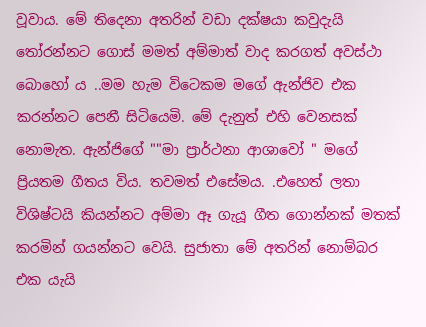වූවාය. මේ තිදෙනා අතරින් වඩා දක්ෂයා කවුදැයි තෝරන්නට ගොස් මමත් අම්මාත් වාද කරගත් අවස්ථා බොහෝ ය ..මම හැම විටෙකම මගේ ඇන්ජිව එක කරන්නට පෙනී සිටියෙමි. මේ දැනුත් එහි වෙනසක් නොමැත. ඇන්ජිගේ ""මා ප්‍රාර්ථනා ආශාවෝ " මගේ ප්‍රියතම ගීතය විය. තවමත් එසේමය. .එහෙත් ලතා විශිෂ්ටයි කියන්නට අම්මා ඈ ගැයූ ගීත ගොන්නක් මතක් කරමින් ගයන්නට වෙයි. සුජාතා මේ අතරින් නොම්බර එක යැයි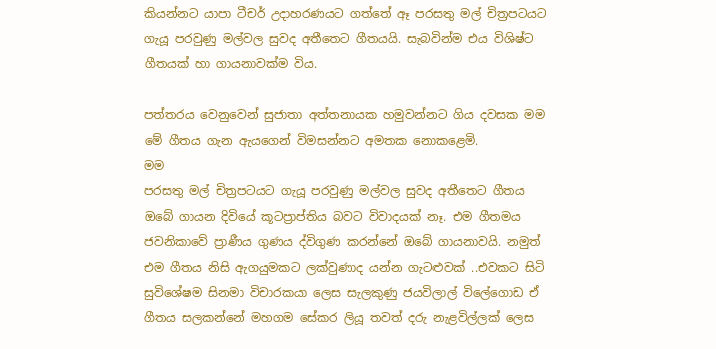කියන්නට යාපා ටීචර් උදාහරණයට ගත්තේ ඈ පරසතු මල් චිත්‍රපටයට ගැයූ පරවුණු මල්වල සුවද අතීතෙට ගීතයයි. සැබවින්ම එය විශිෂ්ට ගීතයක් හා ගායනාවක්ම විය.

පත්තරය වෙනුවෙන් සුජාතා අත්තනායක හමුවන්නට ගිය දවසක මම මේ ගීතය ගැන ඇයගෙන් විමසන්නට අමතක නොකළෙමි.
මම
පරසතු මල් චිත්‍රපටයට ගැයූ පරවුණු මල්වල සුවද අතීතෙට ගීතය ඔබේ ගායන දිවියේ කූටප්‍රාප්තිය බවට විවාදයක් නෑ. එම ගීතමය ජවනිකාවේ ප්‍රාණීය ගුණය ද්විගුණ කරන්නේ ඔබේ ගායනාවයි. නමුත් එම ගීතය නිසි ඇගයුමකට ලක්වුණාද යන්න ගැටළුවක් ..එවකට සිටි සුවිශේෂම සිනමා විචාරකයා ලෙස සැලකුණු ජයවිලාල් විලේගොඩ ඒ ගීතය සලකන්නේ මහගම සේකර ලියූ තවත් දරු නැළවිල්ලක් ලෙස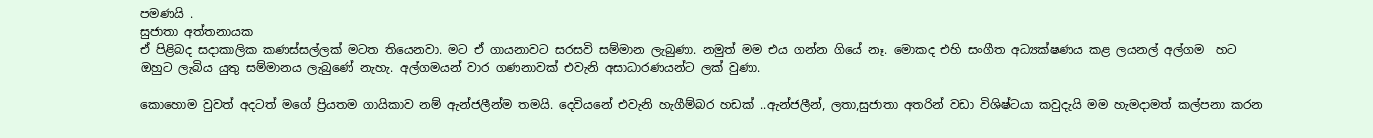පමණයි .
සුජාතා අත්තනායක
ඒ පිළිබද සදාකාලික කණස්සල්ලක් මටත තියෙනවා. මට ඒ ගායනාවට සරසවි සම්මාන ලැබුණා. නමුත් මම එය ගන්න ගියේ නෑ. මොකද එහි සංගීත අධ්‍යක්ෂණය කළ ලයනල් අල්ගම  හට ඔහුට ලැබිය යුතු සම්මානය ලැබුණේ නැහැ. අල්ගමයන් වාර ගණනාවක් එවැනි අසාධාරණයන්ට ලක් වුණා.

කොහොම වුවත් අදටත් මගේ ප්‍රියතම ගායිකාව නම් ඇන්ජලීන්ම තමයි. දෙවියනේ එවැනි හැගීම්බර හඩක් ..ඇන්ජලීන්, ලතා,සුජාතා අතරින් වඩා විශිෂ්ටයා කවුදැයි මම හැමදාමත් කල්පනා කරන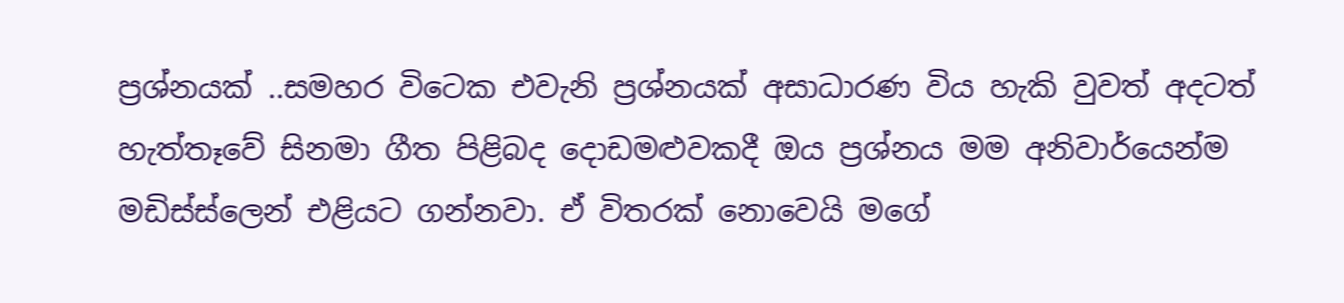ප්‍රශ්නයක් ..සමහර විටෙක එවැනි ප්‍රශ්නයක් අසාධාරණ විය හැකි වුවත් අදටත් හැත්තෑවේ සිනමා ගීත පිළිබද දොඩමළුවකදී ඔය ප්‍රශ්නය මම අනිවාර්යෙන්ම මඩිස්ස්ලෙන් එළියට ගන්නවා. ඒ විතරක් නොවෙයි මගේ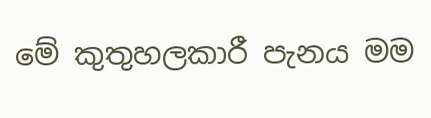මේ කුතුහලකාරී පැනය මම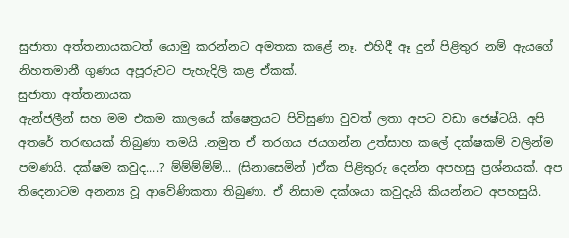සුජාතා අත්තනායකටත් යොමු කරන්නට අමතක කළේ නෑ. එහිදී ඈ දුන් පිළිතුර නම් ඇයගේ නිහතමානී ගුණය අපූරුවට පැහැදිලි කළ ඒකක්.
සුජාතා අත්තනායක
ඇන්ජලීන් සහ මම එකම කාලයේ ක්ෂෙත්‍රයට පිවිසුණා වුවත් ලතා අපට වඩා ජෙෂ්ටයි. අපි අතරේ තරඟයක් තිබුණා තමයි .නමුත ඒ තරගය ජයගන්න උත්සාහ කලේ දක්ෂකම් වලින්ම පමණයි. දක්ෂම කවුද....? ම්ම්ම්ම්ම්... (සිනාසෙමින් )ඒක පිළිතුරු දෙන්න අපහසු ප්‍රශ්නයක්. අප තිදෙනාටම අනන්‍ය වූ ආවේණිකතා තිබුණා. ඒ නිසාම දක්ශයා කවුදැයි කියන්නට අපහසුයි.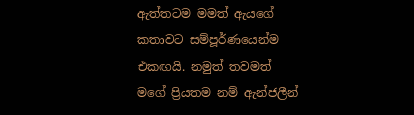ඇත්තටම මමත් ඇයගේ කතාවට සම්පූර්ණයෙන්ම එකඟයි. නමුත් තවමත් මගේ ප්‍රියතම නම් ඇන්ජලීන්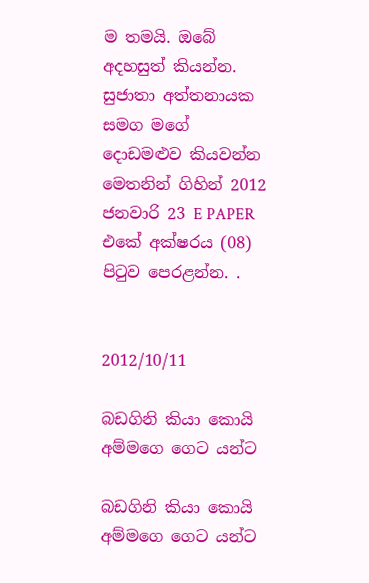ම තමයි. ඔබේ අදහසුත් කියන්න.
සුජාතා අත්තනායක සමග මගේ දොඩමළුව කියවන්න මෙතනින් ගිහින් 2012 ජනවාරි 23 E PAPER එකේ අක්ෂරය (08) පිටුව පෙරළන්න. .


2012/10/11

බඩගිනි කියා කොයි අම්මගෙ ගෙට යන්ට

බඩගිනි කියා කොයි අම්මගෙ ගෙට යන්ට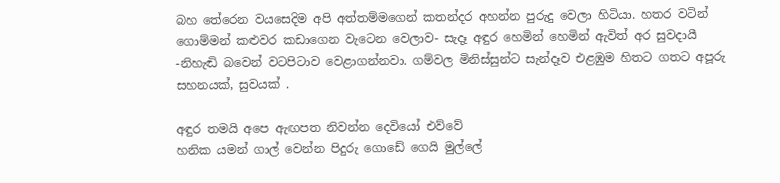බහ තේරෙන වයසෙදිම අපි අත්තම්මගෙන් කතන්දර අහන්න පුරුදු වෙලා හිටියා. හතර වටින් ගොම්මන් කළුවර කඩාගෙන වැටෙන වෙලාව- සැදෑ අඳුර හෙමින් හෙමින් ඇවිත් අර සුවදායී -නිහැඬි බවෙන් වටපිටාව වෙළාගන්නවා. ගම්වල මිනිස්සුන්ට සැන්දෑව එළඹුම හිතට ගතට අපූරු සහනයක්, සුවයක් .

අඳුර තමයි අපෙ ඇඟපත නිවන්න දෙවියෝ එව්වේ
හනික යමන් ගාල් වෙන්න පිදුරු ගොඩේ ගෙයි මුල්ලේ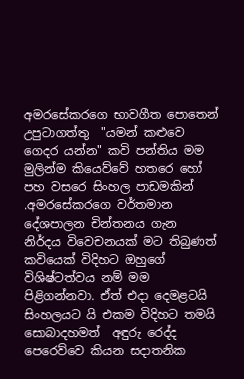අමරසේකරගෙ භාවගීත පොතෙන් උපුටාගත්තු  "යමන් කළුවෙ ගෙදර යන්න" කවි පන්තිය මම මුලින්ම කියෙව්වේ හතරෙ හෝ පහ වසරෙ සිංහල පාඩමකින් .අමරසේකරගෙ වර්තමාන දේශපාලන චින්තනය ගැන නිර්දය විවෙචනයක් මට තිබුණත් කවියෙක් විදිහට ඔහුගේ විශිෂ්ටත්වය නම් මම පිළිගන්නවා. ඒත් එදා දෙමළටයි සිංහලයට යි එකම විදිහට තමයි සොබාදහමත්  අඳුරු රෙද්ද පෙරෙව්වෙ කියන සදාතනික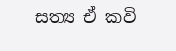සත්‍ය ඒ කවි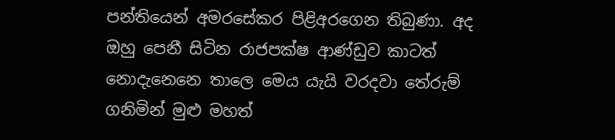පන්තියෙන් අමරසේකර පිළිඅරගෙන තිබුණා. අද ඔහු පෙනී සිටින රාජපක්ෂ ආණ්ඩුව කාටත් නොදැනෙනෙ තාලෙ මෙය යැයි වරදවා තේරුම් ගනිමින් මුළු මහත්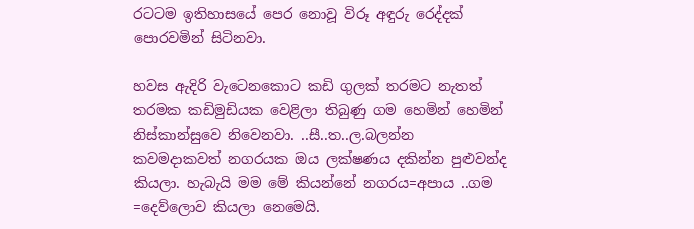රටටම ඉතිහාසයේ පෙර නොවූ විරූ අඳුරු රෙද්දක් පොරවමින් සිටිනවා.

හවස ඇදිරි වැටෙනකොට කඩි ගුලක් තරමට නැතත් තරමක කඩිමුඩියක වෙළිලා තිබුණු ගම හෙමින් හෙමින් නිස්කාන්සුවෙ නිවෙනවා. ..සී..ත..ල.බලන්න කවමදාකවත් නගරයක ඔය ලක්ෂණය දකින්න පුළුවන්ද කියලා. හැබැයි මම මේ කියන්නේ නගරය=අපාය ..ගම =දෙව්ලොව කියලා නෙමෙයි.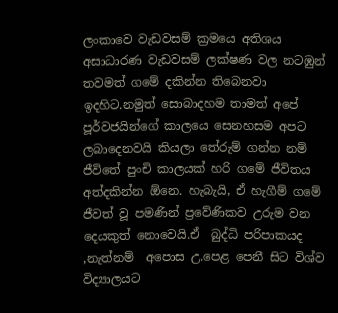ලංකාවෙ වැඩවසම් ක්‍රමයෙ අතිශය අසාධාරණ වැඩවසම් ලක්ෂණ වල නටඹුන් තවමත් ගමේ දකින්න තිබෙනවා ඉදහිට.නමුත් සොබාදහම තාමත් අපේ පූර්වජයින්ගේ කාලයෙ සෙනහසම අපට ලබාදෙනවයි කියලා තේරුම් ගන්න නම් ජීවිතේ පුංචි කාලයක් හරි ගමේ ජීවිතය අත්දකින්න ඕනෙ. හැබැයි, ඒ හැගීම් ගමේ ජීවත් වූ පමණින් ප්‍රවේණිකව උරුම වන දෙයකුත් නොවෙයි.ඒ  බුද්ධි පරිපාකයද ,නැත්නම්  අපොස උ.පෙළ පෙනී සිට විශ්ව විද්‍යාලයට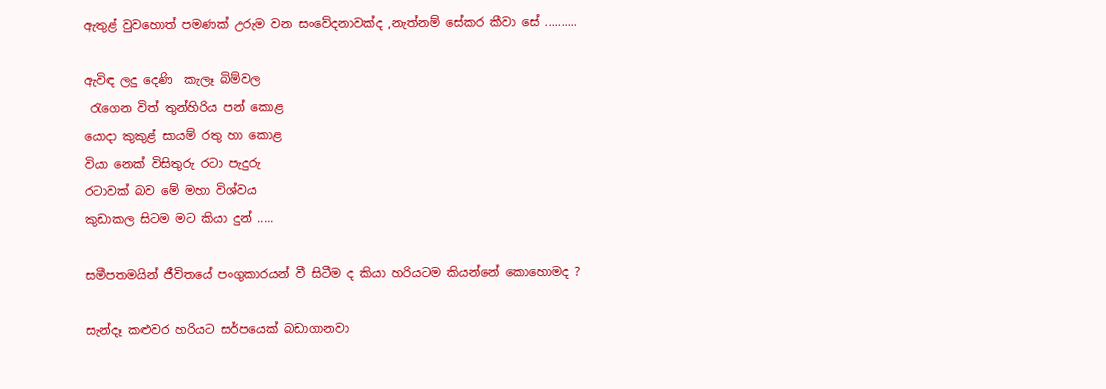ඇතුළ් වුවහොත් පමණක් උරුම වන සංවේදනාවක්ද ,නැත්නම් සේකර කීවා සේ ..........

ඇවිඳ ලදු දෙණි  කැලෑ බිම්වල
 රැගෙන විත් තුන්හිරිය පන් කොළ
යොදා කුකුළ් සායම් රතු හා කොළ
වියා නෙක් විසිතුරු රටා පැදුරු
රටාවක් බව මේ මහා විශ්වය
කුඩාකල සිටම මට කියා දුන් .....

සමීපතමයින් ජීවිතයේ පංගුකාරයන් වී සිටීම ද කියා හරියටම කියන්නේ කොහොමද ?

සැන්දෑ කළුවර හරියට සර්පයෙක් බඩාගානවා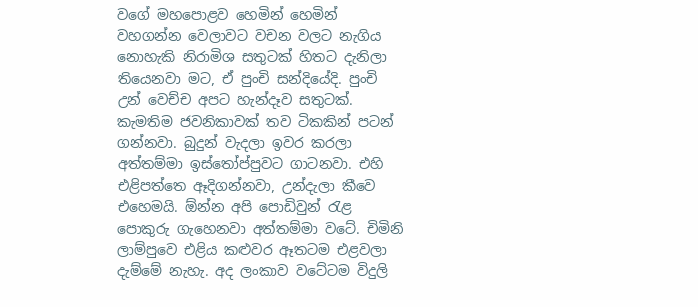වගේ මහපොළව හෙමින් හෙමින් වහගන්න වෙලාවට වචන වලට නැගිය නොහැකි නිරාමිශ සතුටක් හිතට දැනිලා තියෙනවා මට, ඒ පුංචි සන්දියේදි. පුංචි උන් වෙච්ච අපට හැන්දෑව සතුටක්. කැමතිම ජවනිකාවක් තව ටිකකින් පටන් ගන්නවා. බුදුන් වැදලා ඉවර කරලා අත්තම්මා ඉස්තෝප්පුවට ගාටනවා. එහි එළිපත්තෙ ඈදිගන්නවා, උන්දැලා කීවෙ එහෙමයි. ඕන්න අපි පොඩිවුන් රැළ පොකුරු ගැහෙනවා අත්තම්මා වටේ. චිමිනි ලාම්පුවෙ එළිය කළුවර ඈතටම එළවලා දැම්මේ නැහැ. අද ලංකාව වටේටම විදුලි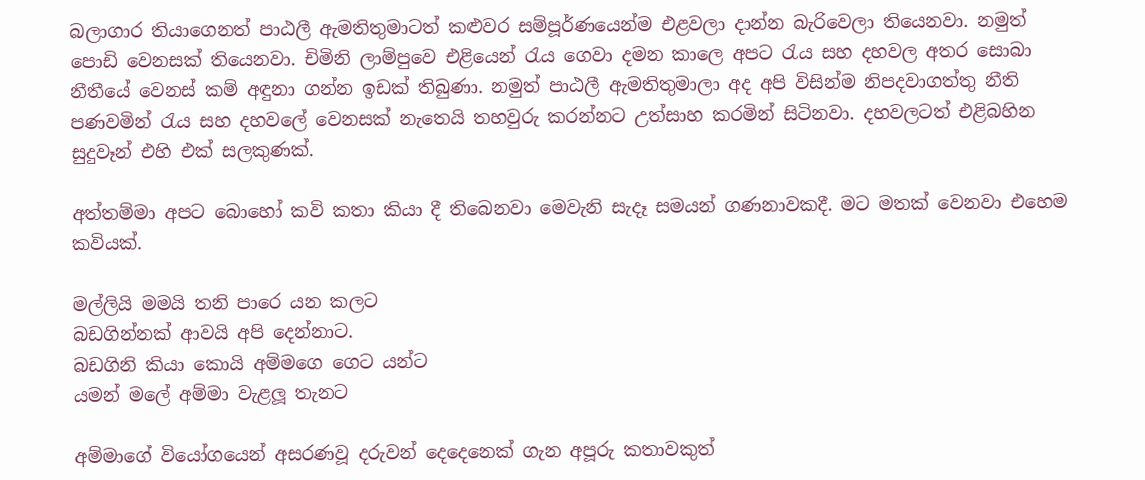බලාගාර තියාගෙනත් පාඨලී ඇමතිතුමාටත් කළුවර සම්පූර්ණයෙන්ම එළවලා දාන්න බැරිවෙලා තියෙනවා. නමුත් පොඩි වෙනසක් තියෙනවා. චිමිනි ලාම්පුවෙ එළියෙන් රැය ගෙවා දමන කාලෙ අපට රැය සහ දහවල අතර සොබා නීතීයේ වෙනස් කම් අඳුනා ගන්න ඉඩක් තිබුණා. නමුත් පාඨලී ඇමතිතුමාලා අද අපි විසින්ම නිපදවාගත්තු නීති පණවමින් රැය සහ දහවලේ වෙනසක් නැතෙයි තහවුරු කරන්නට උත්සාහ කරමින් සිටිනවා. දහවලටත් එළිබහින සුදුවෑන් එහි එක් සලකුණක්.

අත්තම්මා අපට බොහෝ කවි කතා කියා දී තිබෙනවා මෙවැනි සැදෑ සමයන් ගණනාවකදී. මට මතක් වෙනවා එහෙම කවියක්.

මල්ලියි මමයි තනි පාරෙ යන කලට
බඩගින්නක් ආවයි අපි දෙන්නාට.
බඩගිනි කියා කොයි අම්මගෙ ගෙට යන්ට
යමන් මලේ අම්මා වැළලූ තැනට

අම්මාගේ වියෝගයෙන් අසරණවූ දරුවන් දෙදෙනෙක් ගැන අපූරු කතාවකුත්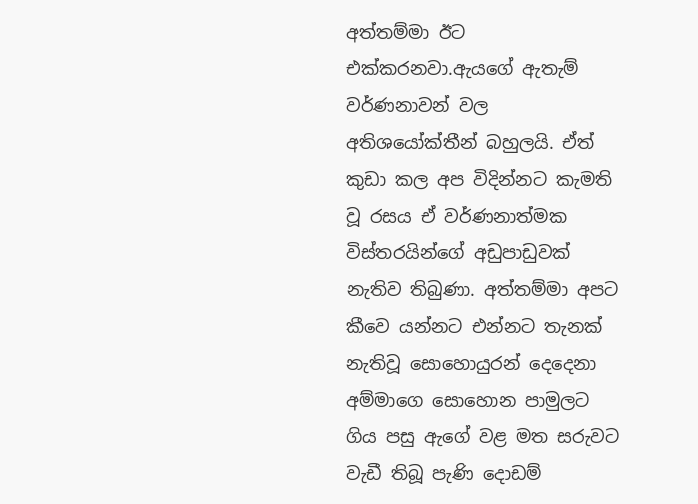අත්තම්මා ඊට එක්කරනවා.ඇයගේ ඇතැම් වර්ණනාවන් වල අතිශයෝක්තීන් බහුලයි. ඒත් කුඩා කල අප විදින්නට කැමති වූ රසය ඒ වර්ණනාත්මක විස්තරයින්ගේ අඩුපාඩුවක් නැතිව තිබුණා. අත්තම්මා අපට කීවෙ යන්නට එන්නට තැනක් නැතිවූ සොහොයුරන් දෙදෙනා අම්මාගෙ සොහොන පාමුලට ගිය පසු ඇගේ වළ මත සරුවට වැඩී තිබූ පැණි දොඩම්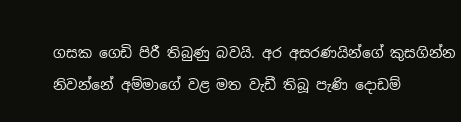ගසක ගෙඩි පිරී තිබුණු බවයි. අර අසරණයින්ගේ කුසගින්න නිවන්නේ අම්මාගේ වළ මත වැඩී තිබූ පැණි දොඩම්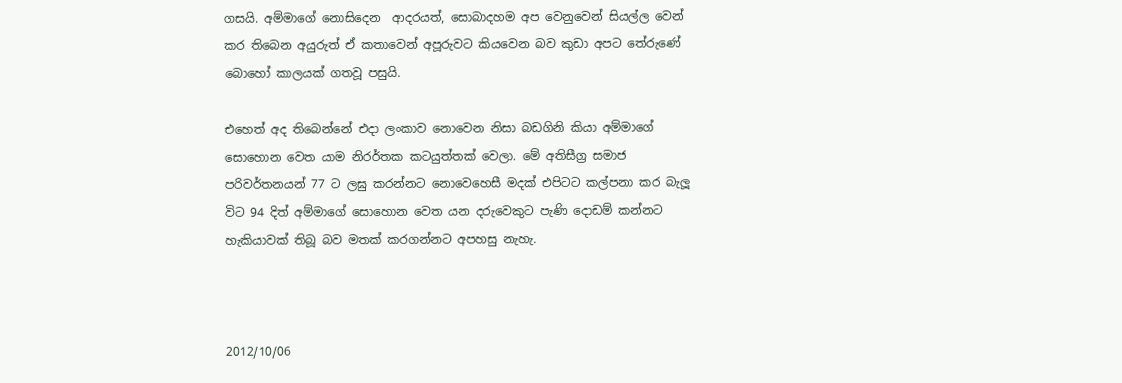ගසයි. අම්මාගේ නොසිදෙන  ආදරයත්, සොබාදහම අප වෙනුවෙන් සියල්ල වෙන් කර තිබෙන අයුරුත් ඒ කතාවෙන් අපූරුවට කියවෙන බව කුඩා අපට තේරුණේ බොහෝ කාලයක් ගතවූ පසුයි.

එහෙත් අද තිබෙන්නේ එදා ලංකාව නොවෙන නිසා බඩගිනි කියා අම්මාගේ සොහොන වෙත යාම නිරර්තක කටයුත්තක් වෙලා. මේ අතිසීග්‍ර සමාජ පරිවර්තනයන් 77 ට ලඝු කරන්නට නොවෙහෙසී මදක් එපිටට කල්පනා කර බැලූ විට 94 දිත් අම්මාගේ සොහොන වෙත යන දරුවෙකුට පැණි දොඩම් කන්නට හැකියාවක් තිබූ බව මතක් කරගන්නට අපහසු නැහැ.



2012/10/06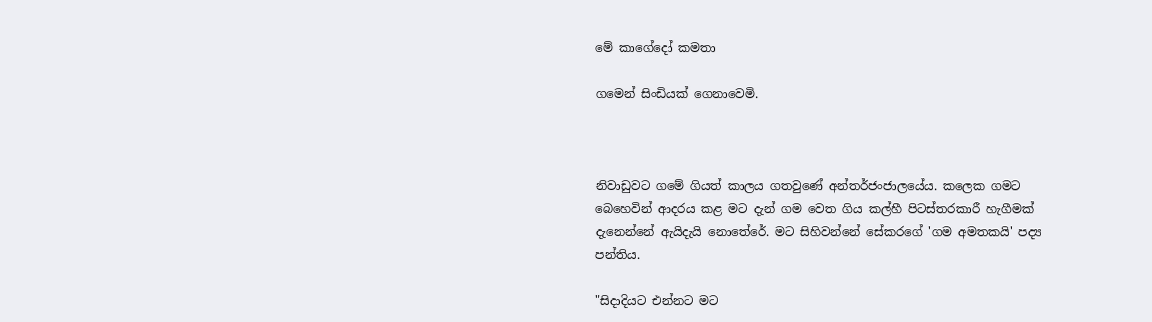මේ කාගේදෝ කමතා

ගමෙන් සිංඩියක් ගෙනාවෙමි.



නිවාඩුවට ගමේ ගියත් කාලය ගතවුණේ අන්තර්ජංජාලයේය. කලෙක ගමට බෙහෙවින් ආදරය කළ මට දැන් ගම වෙත ගිය කල්හී පිටස්තරකාරී හැගීමක් දැනෙන්නේ ඇයිදැයි නොතේරේ. මට සිහිවන්නේ සේකරගේ 'ගම අමතකයි' පද්‍ය පන්තිය.

"සිදාදියට එන්නට මට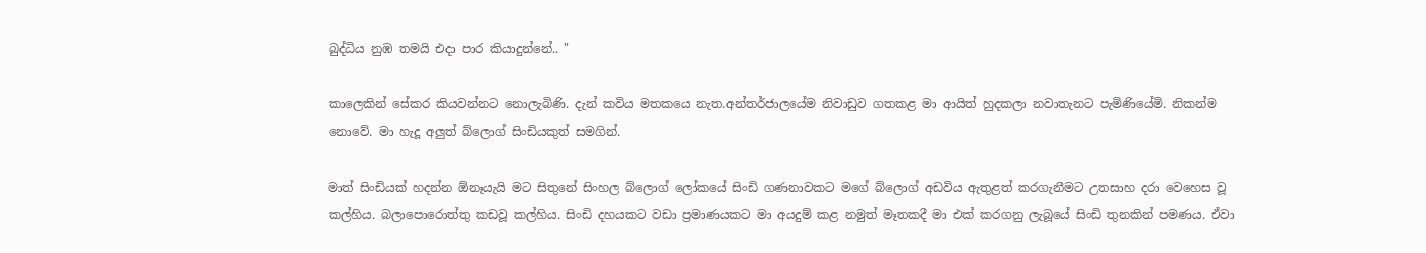බුද්ධිය නුඹ තමයි එදා පාර කියාදුන්නේ.. "

කාලෙකින් සේකර කියවන්නට නොලැබිණි. දැන් කවිය මතකයෙ නැත.අන්තර්ජාලයේම නිවාඩුව ගතකළ මා ආයිත් හුදකලා නවාතැනට පැමිණියේමි. නිකන්ම නොවේ. මා හැදූ අලුත් බ්ලොග් සිංඩියකුත් සමගින්.

මාත් සිංඩියක් හදන්න ඕනෑයැයි මට සිතුනේ සිංහල බ්ලොග් ලෝකයේ සිංඩි ගණනාවකට මගේ බ්ලොග් අඩවිය ඇතුළත් කරගැනීමට උතසාහ දරා වෙහෙස වූ කල්හිය. බලාපොරොත්තු කඩවූ කල්හිය. සිංඩි දහයකට වඩා ප්‍රමාණයකට මා අයදුම් කළ නමුත් මෑතකදී මා එක් කරගනු ලැබූයේ සිංඩි තුනකින් පමණය. ඒවා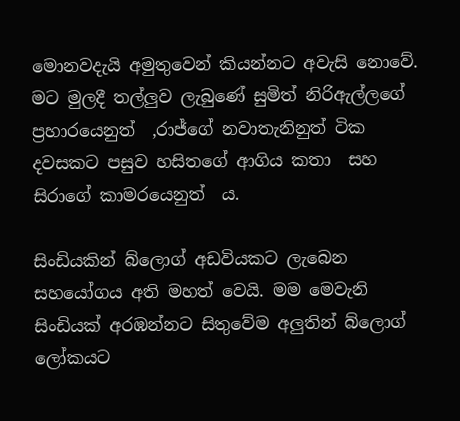මොනවදැයි අමුතුවෙන් කියන්නට අවැසි නොවේ. මට මුලදී තල්ලුව ලැබුණේ සුමිත් නිරිඇල්ලගේ ප්‍රහාරයෙනුත්  ,රාජ්ගේ නවාතැනිනුත් ටික දවසකට පසුව හසිතගේ ආගිය කතා  සහ සිරාගේ කාමරයෙනුත්  ය.

සිංඩියකින් බ්ලොග් අඩවියකට ලැබෙන සහයෝගය අති මහත් වෙයි. මම මෙවැනි සිංඩියක් අරඹන්නට සිතුවේම අලුතින් බ්ලොග් ලෝකයට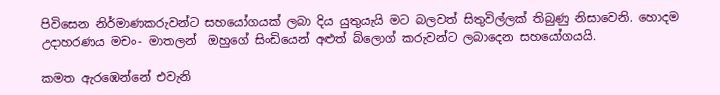පිවිසෙන නිර්මාණකරුවන්ට සහයෝගයක් ලබා දිය යුතුයැයි මට බලවත් සිතුවිල්ලක් තිබුණු නිසාවෙනි. හොදම උදාහරණය මචං- මාතලන්  ඔහුගේ සිංඩියෙන් අළුත් බ්ලොග් කරුවන්ට ලබාදෙන සහයෝගයයි.

කමත ඇරඹෙන්නේ එවැනි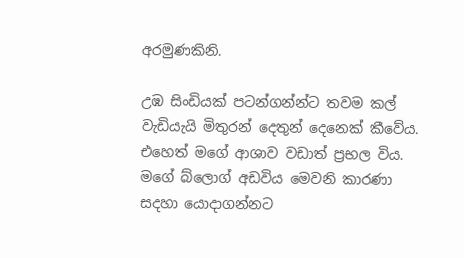අරමුණකිනි.

උඹ සිංඩියක් පටන්ගන්න්ට තවම කල් වැඩියැයි මිතුරන් දෙතුන් දෙනෙක් කීවේය. එහෙත් මගේ ආශාව වඩාත් ප්‍රභල විය. මගේ බ්ලොග් අඩවිය මෙවනි කාරණා සදහා යොදාගන්නට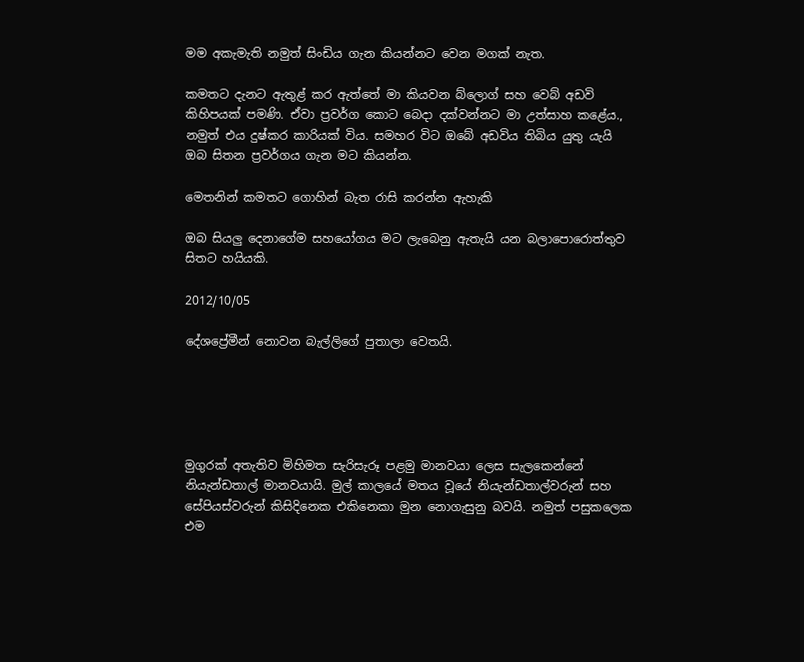මම අකැමැති නමුත් සිංඩිය ගැන කියන්නට වෙන මගක් නැත.

කමතට දැනට ඇතුළ් කර ඇත්තේ මා කියවන බ්ලොග් සහ වෙබ් අඩවි කිහිපයක් පමණි. ඒවා ප්‍රවර්ග කොට බෙදා දක්වන්නට මා උත්සාහ කළේය., නමුත් එය දුෂ්කර කාරියක් විය. සමහර විට ඔබේ අඩවිය තිබිය යුතු යැයි ඔබ සිතන ප්‍රවර්ගය ගැන මට කියන්න.

මෙතනින් කමතට ගොහින් බැත රාසි කරන්න ඇහැකි

ඔබ සියලු දෙනාගේම සහයෝගය මට ලැබෙනු ඇතැයි යන බලාපොරොත්තුව සිතට හයියකි.

2012/10/05

දේශප්‍රේමීන් නොවන බැල්ලිගේ පුතාලා වෙතයි.





මුගුරක් අතැතිව මිහිමත සැරිසැරූ පළමු මානවයා ලෙස සැලකෙන්නේ නියැන්ඩතාල් මානවයායි. මුල් කාලයේ මතය වූයේ නියැන්ඩතාල්වරුන් සහ සේපියස්වරුන් කිසිදිනෙක එකිනෙකා මුන නොගැසුනු බවයි. නමුත් පසුකලෙක එම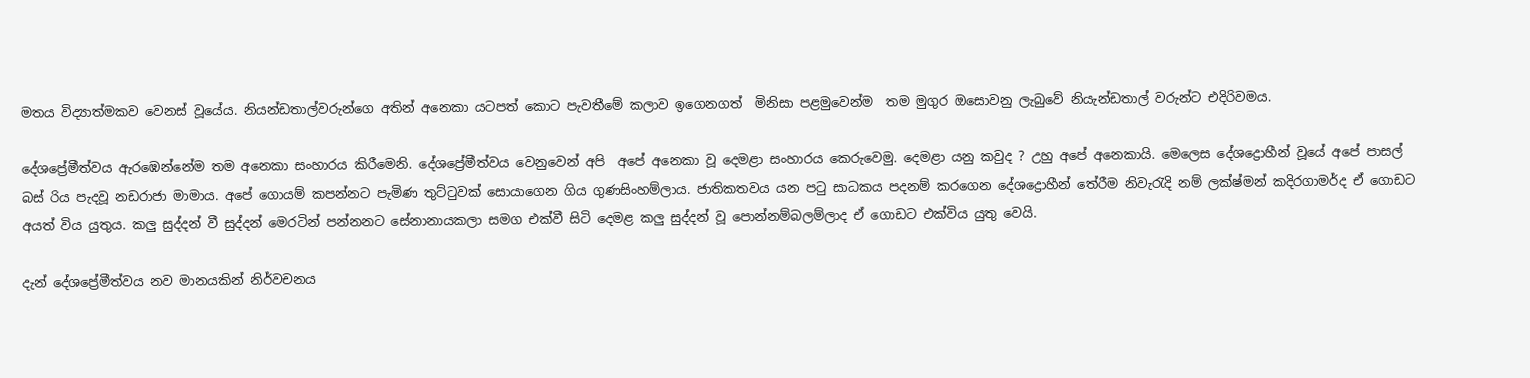මතය විද්‍යාත්මකව වෙනස් වූයේය. නියන්ඩතාල්වරුන්ගෙ අතින් අනෙකා යටපත් කොට පැවතීමේ කලාව ඉගෙනගත්  මිනිසා පළමුවෙන්ම  තම මුගුර ඔසොවනු ලැබුවේ නියැන්ඩතාල් වරුන්ට එදිරිවමය.

දේශප්‍රේමීත්වය ඇරඹෙන්නේම තම අනෙකා සංහාරය කිරීමෙනි. දේශප්‍රේමීත්වය වෙනුවෙන් අපි  අපේ අනෙකා වූ දෙමළා සංහාරය කෙරුවෙමු. දෙමළා යනු කවුද ? උහු අපේ අනෙකායි. මෙලෙස දේශද්‍රොහීන් වූයේ අපේ පාසල් බස් රිය පැදවූ නඩරාජා මාමාය. අපේ ගොයම් කපන්නට පැමිණ තුට්ටුවක් සොයාගෙන ගිය ගුණසිංහම්ලාය. ජාතිකතවය යන පටු සාධකය පදනම් කරගෙන දේශද්‍රොහීන් තේරීම නිවැරැදි නම් ලක්ෂ්මන් කදිරගාමර්ද ඒ ගොඩට අයත් විය යුතුය. කලු සුද්දන් වී සුද්දන් මෙරටින් පන්නනට සේනානායකලා සමග එක්වී සිටි දෙමළ කලු සුද්දන් වූ පොන්නම්බලම්ලාද ඒ ගොඩට එක්විය යුතු වෙයි.

දැන් දේශප්‍රේමීත්වය නව මානයකින් නිර්වචනය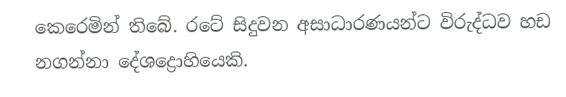කෙරෙමින් තිබේ. රටේ සිදුවන අසාධාරණයන්ට විරුද්ධව හඩ නගන්නා දේශද්‍රොහියෙකි.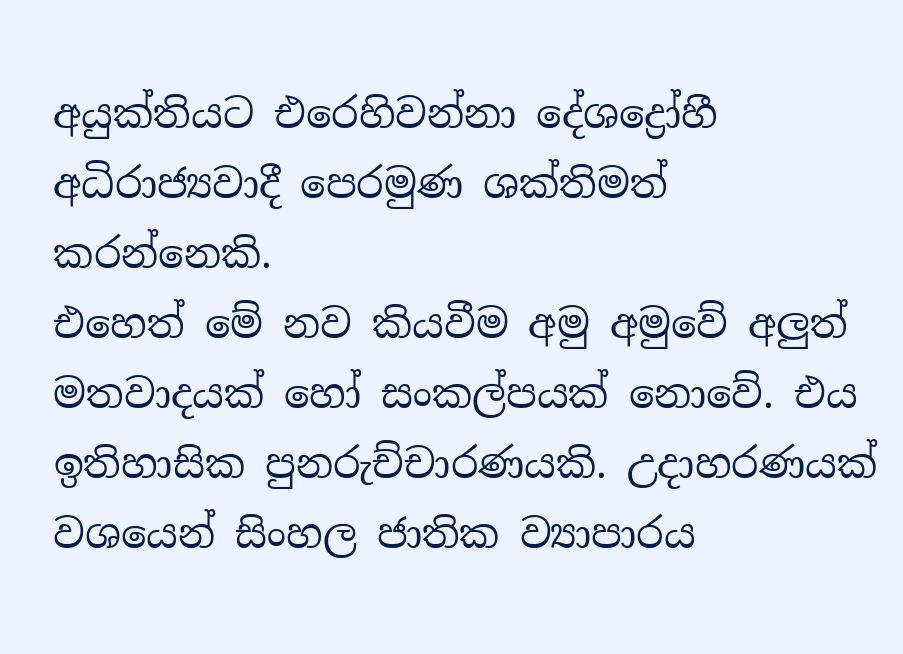අයුක්තියට එරෙහිවන්නා දේශද්‍රෝහී අධිරාජ්‍යවාදී පෙරමුණ ශක්තිමත් කරන්නෙකි.
එහෙත් මේ නව කියවීම අමු අමුවේ අලුත් මතවාදයක් හෝ සංකල්පයක් නොවේ. එය ඉතිහාසික පුනරුච්චාරණයකි. උදාහරණයක් වශයෙන් සිංහල ජාතික ව්‍යාපාරය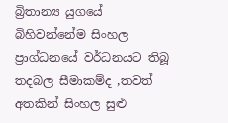බ්‍රිතාන්‍ය යුගයේ බිහිවන්නේම සිංහල ප්‍රාග්ධනයේ වර්ධනයට තිබූ තදබල සීමාකම්ද ,තවත් අතකින් සිංහල සුළු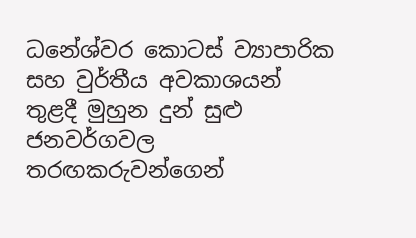ධනේශ්වර කොටස් ව්‍යාපාරික සහ වුර්තීය අවකාශයන් තුළදී මුහුන දුන් සුළු ජනවර්ගවල තරඟකරුවන්ගෙන්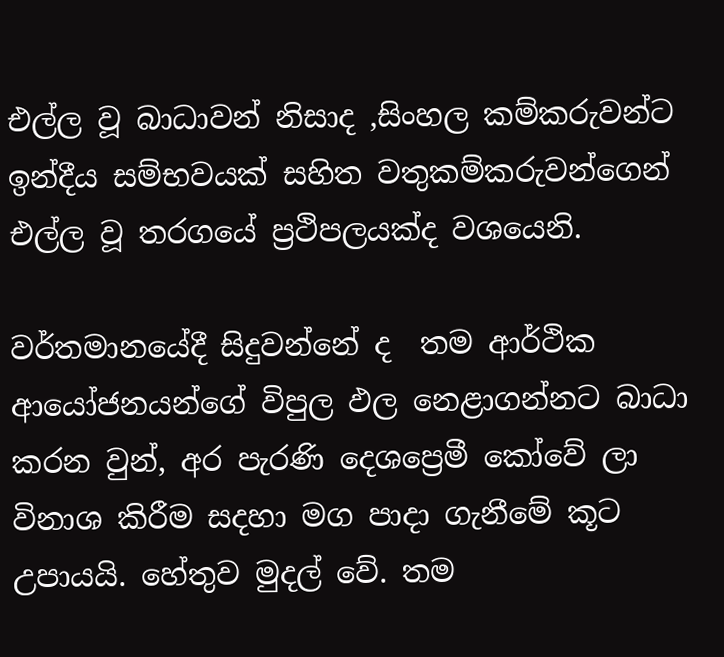එල්ල වූ බාධාවන් නිසාද ,සිංහල කම්කරුවන්ට ඉන්දීය සම්භවයක් සහිත වතුකම්කරුවන්ගෙන් එල්ල වූ තරගයේ ප්‍රථිපලයක්ද වශයෙනි.

වර්තමානයේදී සිදුවන්නේ ද  තම ආර්ථික ආයෝජනයන්ගේ විපුල ඵල නෙළාගන්නට බාධා කරන වුන්, අර පැරණි දෙශප්‍රෙමී කෝවේ ලා විනාශ කිරීම සදහා මග පාදා ගැනීමේ කූට උපායයි. හේතුව මුදල් වේ. තම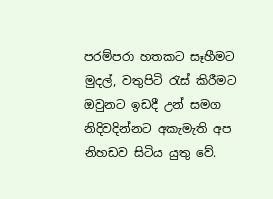පරම්පරා හතකට සෑහීමට මුදල්, වතුපිටි රැස් කිරීමට ඔවුනට ඉඩදී උන් සමග නිදිවදින්නට අකැමැති අප නිහඩව සිටිය යුතු වේ.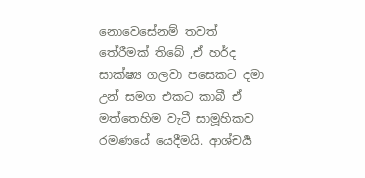නොවෙසේනම් තවත් තේරීමක් තිබේ ,ඒ හර්ද සාක්ෂ්‍ය ගලවා පසෙකට දමා උන් සමග එකට කාබී ඒ මත්තෙහිම වැටී සාමූහිකව රමණයේ යෙදීමයි. ආශ්චර්‍ය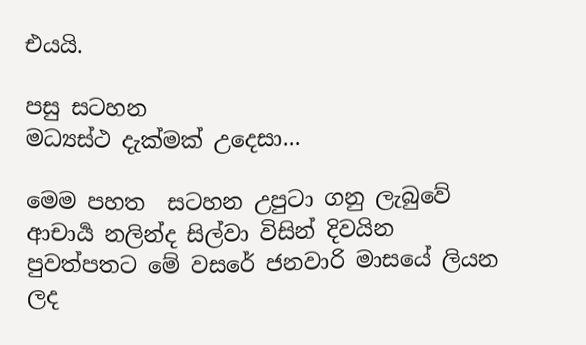එයයි.

පසු සටහන
මධ්‍යස්ථ දැක්මක් උදෙසා...

මෙම පහත  සටහන උපුටා ගනු ලැබුවේ ආචාර්‍ය නලින්ද සිල්වා විසින් දිවයින පුවත්පතට මේ වසරේ ජනවාරි මාසයේ ලියන ලද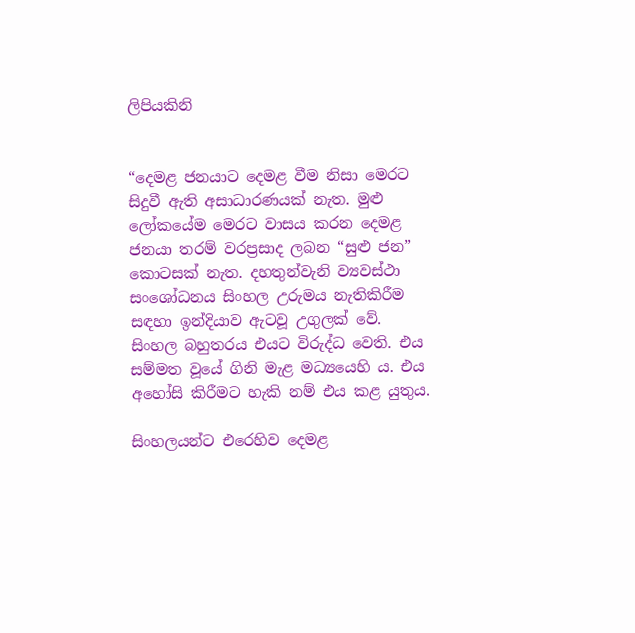ලිපියකිනි


“දෙමළ ජනයාට දෙමළ වීම නිසා මෙරට සිදුවී ඇති අසාධාරණයක් නැත. මුළු ලෝකයේම මෙරට වාසය කරන දෙමළ ජනයා තරම් වරප්‍රසාද ලබන “සුළු ජන” කොටසක් නැත. දහතුන්වැනි ව්‍යවස්ථා සංශෝධනය සිංහල උරුමය නැතිකිරීම සඳහා ඉන්දියාව ඇටවූ උගුලක් වේ. සිංහල බහුතරය එයට විරුද්ධ වෙති. එය සම්මත වූයේ ගිනි මැළ මධ්‍යයෙහි ය. එය අහෝසි කිරීමට හැකි නම් එය කළ යුතුය.

සිංහලයන්ට එරෙහිව දෙමළ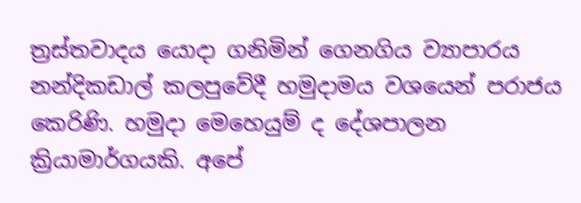ත්‍රස්තවාදය යොදා ගනිමින් ගෙනගිය ව්‍යාපාරය නන්දිකඩාල් කලපුවේදී හමුදාමය වශයෙන් පරාජය කෙරිණි. හමුදා මෙහෙයුම් ද දේශපාලන ක්‍රියාමාර්ගයකි. අපේ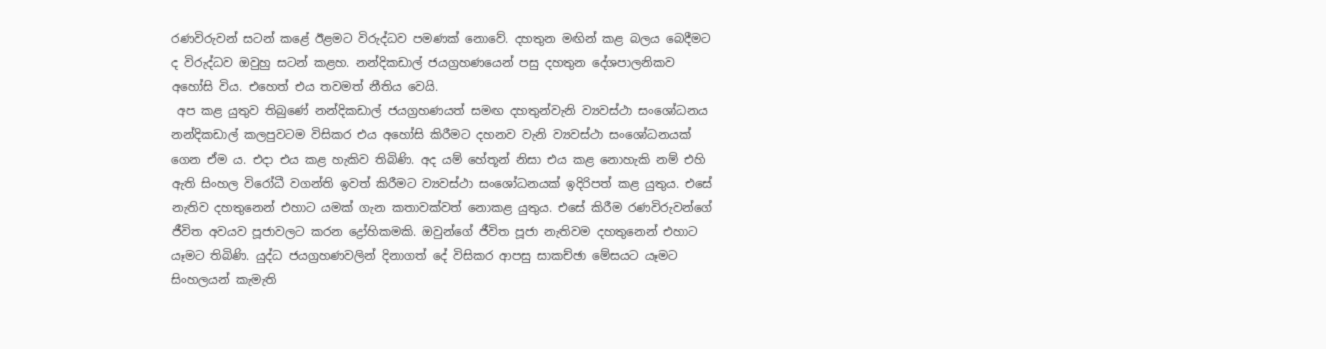රණවිරුවන් සටන් කළේ ඊළමට විරුද්ධව පමණක් නොවේ. දහතුන මඟින් කළ බලය බෙදීමට ද විරුද්ධව ඔවුහු සටන් කළහ. නන්දිකඩාල් ජයග්‍රහණයෙන් පසු දහතුන දේශපාලනිකව අහෝසි විය. එහෙත් එය තවමත් නීතිය වෙයි.
 අප කළ යුතුව තිබුණේ නන්දිකඩාල් ජයග්‍රහණයත් සමඟ දහතුන්වැනි ව්‍යවස්ථා සංශෝධනය නන්දිකඩාල් කලපුවටම විසිකර එය අහෝසි කිරීමට දහනව වැනි ව්‍යවස්ථා සංශෝධනයක් ගෙන ඒම ය. එදා එය කළ හැකිව තිබිණි. අද යම් හේතූන් නිසා එය කළ නොහැකි නම් එහි ඇති සිංහල විරෝධී වගන්ති ඉවත් කිරීමට ව්‍යවස්ථා සංශෝධනයක් ඉදිරිපත් කළ යුතුය. එසේ නැතිව දහතුනෙන් එහාට යමක් ගැන කතාවක්වත් නොකළ යුතුය. එසේ කිරීම රණවිරුවන්ගේ ජීවිත අවයව පූජාවලට කරන ද්‍රෝහිකමකි. ඔවුන්ගේ ජීවිත පූජා නැතිවම දහතුනෙන් එහාට යෑමට තිබිණි. යුද්ධ ජයග්‍රහණවලින් දිනාගත් දේ විසිකර ආපසු සාකච්ඡා මේසයට යෑමට සිංහලයන් කැමැති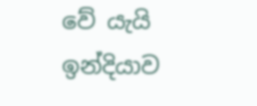වේ යැයි ඉන්දියාව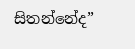සිතන්නේද”